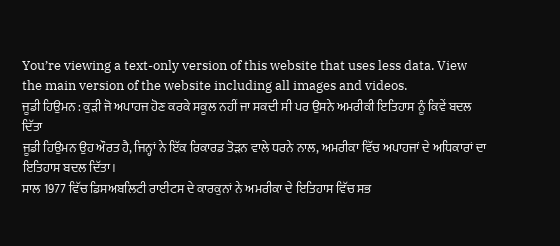You’re viewing a text-only version of this website that uses less data. View the main version of the website including all images and videos.
ਜੂਡੀ ਹਿਉਮਨ : ਕੁੜੀ ਜੋ ਅਪਾਹਜ ਹੋਣ ਕਰਕੇ ਸਕੂਲ ਨਹੀਂ ਜਾ ਸਕਦੀ ਸੀ ਪਰ ਉਸਨੇ ਅਮਰੀਕੀ ਇਤਿਹਾਸ ਨੂੰ ਕਿਵੇਂ ਬਦਲ ਦਿੱਤਾ
ਜੂਡੀ ਹਿਉਮਨ ਉਹ ਔਰਤ ਹੈ, ਜਿਨ੍ਹਾਂ ਨੇ ਇੱਕ ਰਿਕਾਰਡ ਤੋੜਨ ਵਾਲੇ ਧਰਨੇ ਨਾਲ, ਅਮਰੀਕਾ ਵਿੱਚ ਅਪਾਹਜਾਂ ਦੇ ਅਧਿਕਾਰਾਂ ਦਾ ਇਤਿਹਾਸ ਬਦਲ ਦਿੱਤਾ।
ਸਾਲ 1977 ਵਿੱਚ ਡਿਸਅਬਲਿਟੀ ਰਾਈਟਸ ਦੇ ਕਾਰਕੁਨਾਂ ਨੇ ਅਮਰੀਕਾ ਦੇ ਇਤਿਹਾਸ ਵਿੱਚ ਸਭ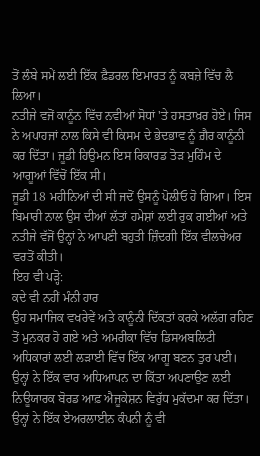ਤੋਂ ਲੰਬੇ ਸਮੇਂ ਲਈ ਇੱਕ ਫ਼ੈਡਰਲ ਇਮਾਰਤ ਨੂੰ ਕਬਜ਼ੇ ਵਿੱਚ ਲੈ ਲਿਆ।
ਨਤੀਜੇ ਵਜੋਂ ਕਾਨੂੰਨ ਵਿੱਚ ਨਵੀਆਂ ਸੋਧਾਂ 'ਤੇ ਹਸਤਾਖ਼ਰ ਹੋਏ। ਜਿਸ ਨੇ ਅਪਾਹਜਾਂ ਨਾਲ ਕਿਸੇ ਵੀ ਕਿਸਮ ਦੇ ਭੇਦਭਾਵ ਨੂੰ ਗ਼ੈਰ ਕਾਨੂੰਨੀ ਕਰ ਦਿੱਤਾ। ਜੂਡੀ ਹਿਉਮਨ ਇਸ ਰਿਕਾਰਡ ਤੋੜ ਮੁਹਿੰਮ ਦੇ ਆਗੂਆਂ ਵਿੱਚੋਂ ਇੱਕ ਸੀ।
ਜੂਡੀ 18 ਮਹੀਨਿਆਂ ਦੀ ਸੀ ਜਦੋਂ ਉਸਨੂੰ ਪੋਲੀਓ ਹੋ ਗਿਆ। ਇਸ ਬਿਮਾਰੀ ਨਾਲ ਉਸ ਦੀਆਂ ਲੱਤਾਂ ਹਮੇਸ਼ਾਂ ਲਈ ਰੁਕ ਗਈਆਂ ਅਤੇ ਨਤੀਜੇ ਵੱਜੋਂ ਉਨ੍ਹਾਂ ਨੇ ਆਪਣੀ ਬਹੁਤੀ ਜ਼ਿੰਦਗੀ ਇੱਕ ਵੀਲਚੇਅਰ ਵਰਤੋਂ ਕੀਤੀ।
ਇਹ ਵੀ ਪੜ੍ਹੋ:
ਕਦੇ ਵੀ ਨਹੀਂ ਮੰਨੀ ਹਾਰ
ਉਹ ਸਮਾਜਿਕ ਵਖਰੇਵੇਂ ਅਤੇ ਕਾਨੂੰਨੀ ਦਿੱਕਤਾਂ ਕਰਕੇ ਅਲੱਗ ਰਹਿਣ ਤੋਂ ਮੁਨਕਰ ਹੋ ਗਏ ਅਤੇ ਅਮਰੀਕਾ ਵਿੱਚ ਡਿਸਅਬਲਿਟੀ ਅਧਿਕਾਰਾਂ ਲਈ ਲੜਾਈ ਵਿੱਚ ਇੱਕ ਆਗੂ ਬਣਨ ਤੁਰ ਪਈ।
ਉਨ੍ਹਾਂ ਨੇ ਇੱਕ ਵਾਰ ਅਧਿਆਪਨ ਦਾ ਕਿੱਤਾ ਅਪਣਾਉਣ ਲਈ ਨਿਊਯਾਰਕ ਬੋਰਡ ਆਫ਼ ਐਜੂਕੇਸ਼ਨ ਵਿਰੁੱਧ ਮੁਕੱਦਮਾ ਕਰ ਦਿੱਤਾ।
ਉਨ੍ਹਾਂ ਨੇ ਇੱਕ ਏਅਰਲਾਈਨ ਕੰਪਨੀ ਨੂੰ ਵੀ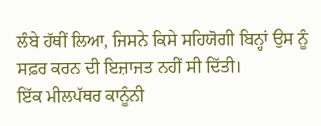ਲੰਬੇ ਹੱਥੀਂ ਲਿਆ, ਜਿਸਨੇ ਕਿਸੇ ਸਹਿਯੋਗੀ ਬਿਨ੍ਹਾਂ ਉਸ ਨੂੰ ਸਫ਼ਰ ਕਰਨ ਦੀ ਇਜ਼ਾਜਤ ਨਹੀਂ ਸੀ ਦਿੱਤੀ।
ਇੱਕ ਮੀਲਪੱਥਰ ਕਾਨੂੰਨੀ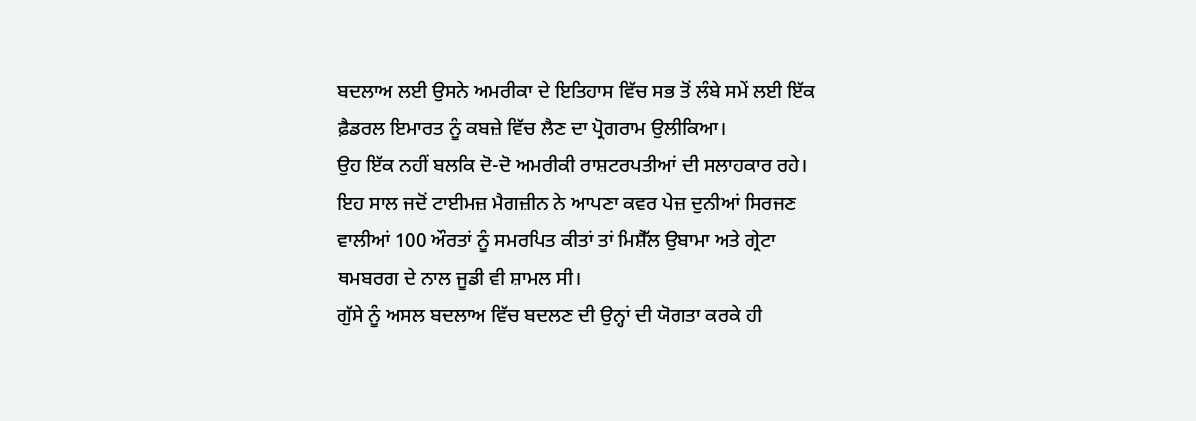ਬਦਲਾਅ ਲਈ ਉਸਨੇ ਅਮਰੀਕਾ ਦੇ ਇਤਿਹਾਸ ਵਿੱਚ ਸਭ ਤੋਂ ਲੰਬੇ ਸਮੇਂ ਲਈ ਇੱਕ ਫ਼ੈਡਰਲ ਇਮਾਰਤ ਨੂੰ ਕਬਜ਼ੇ ਵਿੱਚ ਲੈਣ ਦਾ ਪ੍ਰੋਗਰਾਮ ਉਲੀਕਿਆ।
ਉਹ ਇੱਕ ਨਹੀਂ ਬਲਕਿ ਦੋ-ਦੋ ਅਮਰੀਕੀ ਰਾਸ਼ਟਰਪਤੀਆਂ ਦੀ ਸਲਾਹਕਾਰ ਰਹੇ।
ਇਹ ਸਾਲ ਜਦੋਂ ਟਾਈਮਜ਼ ਮੈਗਜ਼ੀਨ ਨੇ ਆਪਣਾ ਕਵਰ ਪੇਜ਼ ਦੁਨੀਆਂ ਸਿਰਜਣ ਵਾਲੀਆਂ 100 ਔਰਤਾਂ ਨੂੰ ਸਮਰਪਿਤ ਕੀਤਾਂ ਤਾਂ ਮਿਸ਼ੈੱਲ ਉਬਾਮਾ ਅਤੇ ਗ੍ਰੇਟਾ ਥਮਬਰਗ ਦੇ ਨਾਲ ਜੂਡੀ ਵੀ ਸ਼ਾਮਲ ਸੀ।
ਗੁੱਸੇ ਨੂੰ ਅਸਲ ਬਦਲਾਅ ਵਿੱਚ ਬਦਲਣ ਦੀ ਉਨ੍ਹਾਂ ਦੀ ਯੋਗਤਾ ਕਰਕੇ ਹੀ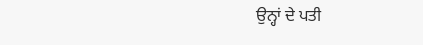ਉਨ੍ਹਾਂ ਦੇ ਪਤੀ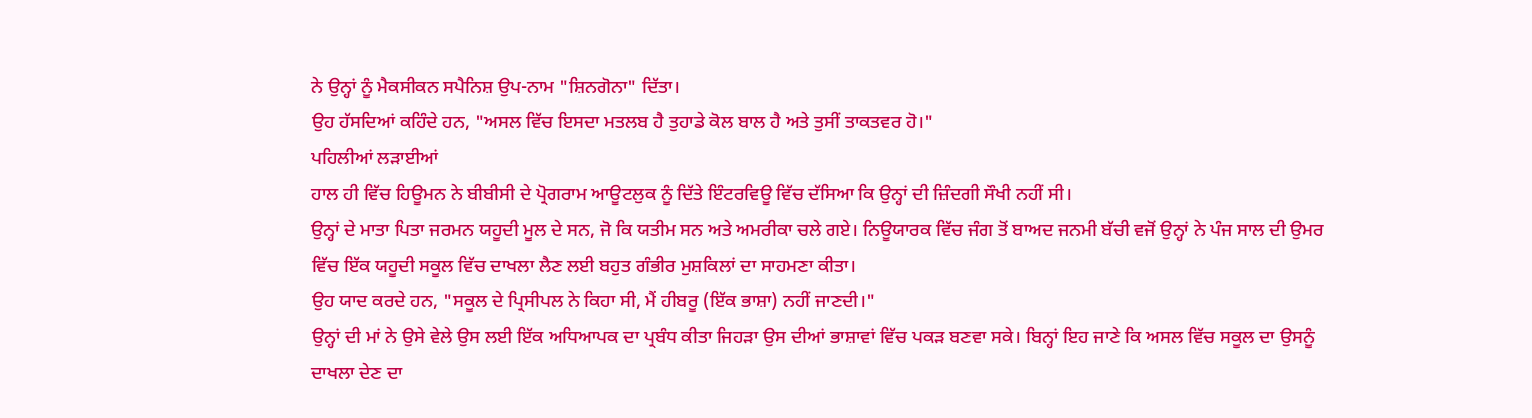ਨੇ ਉਨ੍ਹਾਂ ਨੂੰ ਮੈਕਸੀਕਨ ਸਪੈਨਿਸ਼ ਉਪ-ਨਾਮ "ਸ਼ਿਨਗੋਨਾ" ਦਿੱਤਾ।
ਉਹ ਹੱਸਦਿਆਂ ਕਹਿੰਦੇ ਹਨ, "ਅਸਲ ਵਿੱਚ ਇਸਦਾ ਮਤਲਬ ਹੈ ਤੁਹਾਡੇ ਕੋਲ ਬਾਲ ਹੈ ਅਤੇ ਤੁਸੀਂ ਤਾਕਤਵਰ ਹੋ।"
ਪਹਿਲੀਆਂ ਲੜਾਈਆਂ
ਹਾਲ ਹੀ ਵਿੱਚ ਹਿਊਮਨ ਨੇ ਬੀਬੀਸੀ ਦੇ ਪ੍ਰੋਗਰਾਮ ਆਊਟਲੁਕ ਨੂੰ ਦਿੱਤੇ ਇੰਟਰਵਿਊ ਵਿੱਚ ਦੱਸਿਆ ਕਿ ਉਨ੍ਹਾਂ ਦੀ ਜ਼ਿੰਦਗੀ ਸੌਖੀ ਨਹੀਂ ਸੀ।
ਉਨ੍ਹਾਂ ਦੇ ਮਾਤਾ ਪਿਤਾ ਜਰਮਨ ਯਹੂਦੀ ਮੂਲ ਦੇ ਸਨ, ਜੋ ਕਿ ਯਤੀਮ ਸਨ ਅਤੇ ਅਮਰੀਕਾ ਚਲੇ ਗਏ। ਨਿਊਯਾਰਕ ਵਿੱਚ ਜੰਗ ਤੋਂ ਬਾਅਦ ਜਨਮੀ ਬੱਚੀ ਵਜੋਂ ਉਨ੍ਹਾਂ ਨੇ ਪੰਜ ਸਾਲ ਦੀ ਉਮਰ ਵਿੱਚ ਇੱਕ ਯਹੂਦੀ ਸਕੂਲ ਵਿੱਚ ਦਾਖਲਾ ਲੈਣ ਲਈ ਬਹੁਤ ਗੰਭੀਰ ਮੁਸ਼ਕਿਲਾਂ ਦਾ ਸਾਹਮਣਾ ਕੀਤਾ।
ਉਹ ਯਾਦ ਕਰਦੇ ਹਨ, "ਸਕੂਲ ਦੇ ਪ੍ਰਿਸੀਪਲ ਨੇ ਕਿਹਾ ਸੀ, ਮੈਂ ਹੀਬਰੂ (ਇੱਕ ਭਾਸ਼ਾ) ਨਹੀਂ ਜਾਣਦੀ।"
ਉਨ੍ਹਾਂ ਦੀ ਮਾਂ ਨੇ ਉਸੇ ਵੇਲੇ ਉਸ ਲਈ ਇੱਕ ਅਧਿਆਪਕ ਦਾ ਪ੍ਰਬੰਧ ਕੀਤਾ ਜਿਹੜਾ ਉਸ ਦੀਆਂ ਭਾਸ਼ਾਵਾਂ ਵਿੱਚ ਪਕੜ ਬਣਵਾ ਸਕੇ। ਬਿਨ੍ਹਾਂ ਇਹ ਜਾਣੇ ਕਿ ਅਸਲ ਵਿੱਚ ਸਕੂਲ ਦਾ ਉਸਨੂੰ ਦਾਖਲਾ ਦੇਣ ਦਾ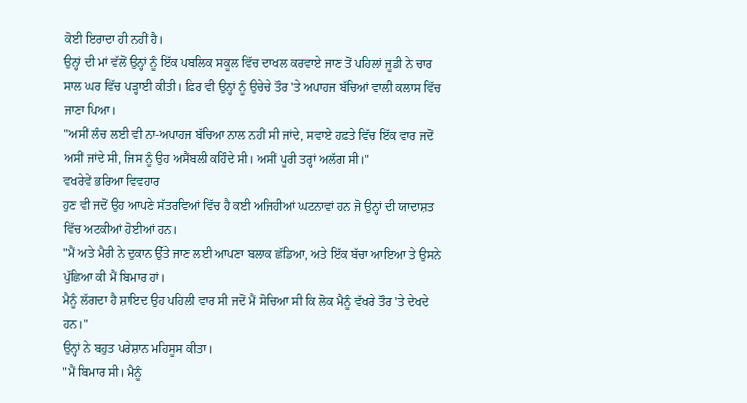ਕੋਈ ਇਰਾਦਾ ਹੀ ਨਹੀਂ ਹੈ।
ਉਨ੍ਹਾਂ ਦੀ ਮਾਂ ਵੱਲੋਂ ਉਨ੍ਹਾਂ ਨੂੰ ਇੱਕ ਪਬਲਿਕ ਸਕੂਲ ਵਿੱਚ ਦਾਖਲ ਕਰਵਾਏ ਜਾਣ ਤੋਂ ਪਹਿਲਾਂ ਜੂਡੀ ਨੇ ਚਾਰ ਸਾਲ ਘਰ ਵਿੱਚ ਪੜ੍ਹਾਈ ਕੀਤੀ। ਫ਼ਿਰ ਵੀ ਉਨ੍ਹਾਂ ਨੂੰ ਉਚੇਚੇ ਤੌਰ 'ਤੇ ਅਪਾਹਜ ਬੱਚਿਆਂ ਵਾਲੀ ਕਲਾਸ ਵਿੱਚ ਜਾਣਾ ਪਿਆ।
"ਅਸੀਂ ਲੰਚ ਲਈ ਵੀ ਨਾ-ਅਪਾਹਜ ਬੱਚਿਆ ਨਾਲ ਨਹੀਂ ਸੀ ਜਾਂਦੇ, ਸਵਾਏ ਹਫ਼ਤੇ ਵਿੱਚ ਇੱਕ ਵਾਰ ਜਦੋਂ ਅਸੀਂ ਜਾਂਦੇ ਸੀ, ਜਿਸ ਨੂੰ ਉਹ ਅਸੈਂਬਲੀ ਕਹਿੰਦੇ ਸੀ। ਅਸੀਂ ਪੂਰੀ ਤਰ੍ਹਾਂ ਅਲੱਗ ਸੀ।"
ਵਖਰੇਵੇਂ ਭਰਿਆ ਵਿਵਹਾਰ
ਹੁਣ ਵੀ ਜਦੋਂ ਉਹ ਆਪਣੇ ਸੱਤਰਵਿਆਂ ਵਿੱਚ ਹੈ ਕਈ ਅਜਿਹੀਆਂ ਘਟਨਾਵਾਂ ਹਨ ਜੋ ਉਨ੍ਹਾਂ ਦੀ ਯਾਦਾਸ਼ਤ ਵਿੱਚ ਅਟਕੀਆਂ ਹੋਈਆਂ ਹਨ।
"ਮੈਂ ਅਤੇ ਮੈਰੀ ਨੇ ਦੁਕਾਨ ਉੱਤੇ ਜਾਣ ਲਈ ਆਪਣਾ ਬਲਾਕ ਛੱਡਿਆ, ਅਤੇ ਇੱਕ ਬੱਚਾ ਆਇਆ ਤੇ ਉਸਨੇ ਪੁੱਛਿਆ ਕੀ ਮੈਂ ਬਿਮਾਰ ਹਾਂ।
ਮੈਨੂੰ ਲੱਗਦਾ ਹੈ ਸ਼ਾਇਦ ਉਹ ਪਹਿਲੀ ਵਾਰ ਸੀ ਜਦੋਂ ਮੈਂ ਸੋਚਿਆ ਸੀ ਕਿ ਲੋਕ ਮੈਨੂੰ ਵੱਖਰੇ ਤੌਰ 'ਤੇ ਦੇਖਦੇ ਹਨ।"
ਉਨ੍ਹਾਂ ਨੇ ਬਹੁਤ ਪਰੇਸ਼ਾਨ ਮਹਿਸੂਸ ਕੀਤਾ।
"ਮੈਂ ਬਿਮਾਰ ਸੀ। ਮੈਨੂੰ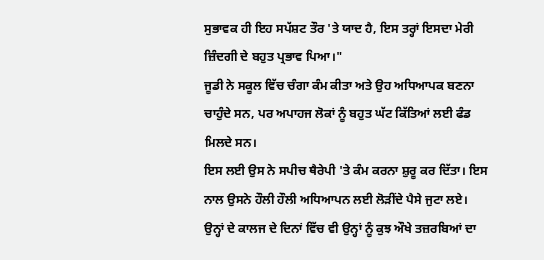ਸੁਭਾਵਕ ਹੀ ਇਹ ਸਪੱਸ਼ਟ ਤੌਰ 'ਤੇ ਯਾਦ ਹੈ, ਇਸ ਤਰ੍ਹਾਂ ਇਸਦਾ ਮੇਰੀ ਜ਼ਿੰਦਗੀ ਦੇ ਬਹੁਤ ਪ੍ਰਭਾਵ ਪਿਆ।"
ਜੂਡੀ ਨੇ ਸਕੂਲ ਵਿੱਚ ਚੰਗਾ ਕੰਮ ਕੀਤਾ ਅਤੇ ਉਹ ਅਧਿਆਪਕ ਬਣਨਾ ਚਾਹੁੰਦੇ ਸਨ, ਪਰ ਅਪਾਹਜ ਲੋਕਾਂ ਨੂੰ ਬਹੁਤ ਘੱਟ ਕਿੱਤਿਆਂ ਲਈ ਫੰਡ ਮਿਲਦੇ ਸਨ।
ਇਸ ਲਈ ਉਸ ਨੇ ਸਪੀਚ ਥੈਰੇਪੀ 'ਤੇ ਕੰਮ ਕਰਨਾ ਸ਼ੁਰੂ ਕਰ ਦਿੱਤਾ। ਇਸ ਨਾਲ ਉਸਨੇ ਹੌਲੀ ਹੌਲੀ ਅਧਿਆਪਨ ਲਈ ਲੋੜੀਂਦੇ ਪੈਸੇ ਜੁਟਾ ਲਏ।
ਉਨ੍ਹਾਂ ਦੇ ਕਾਲਜ ਦੇ ਦਿਨਾਂ ਵਿੱਚ ਵੀ ਉਨ੍ਹਾਂ ਨੂੰ ਕੁਝ ਔਖੇ ਤਜ਼ਰਬਿਆਂ ਦਾ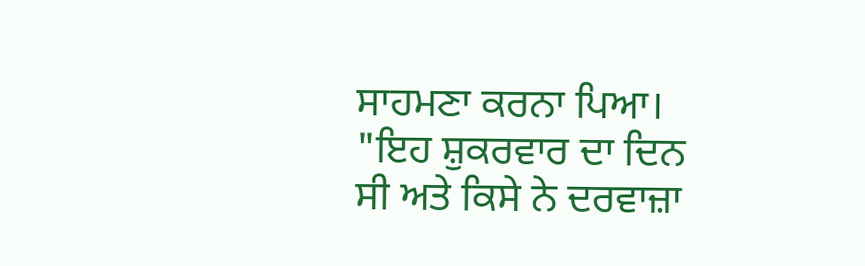ਸਾਹਮਣਾ ਕਰਨਾ ਪਿਆ।
"ਇਹ ਸ਼ੁਕਰਵਾਰ ਦਾ ਦਿਨ ਸੀ ਅਤੇ ਕਿਸੇ ਨੇ ਦਰਵਾਜ਼ਾ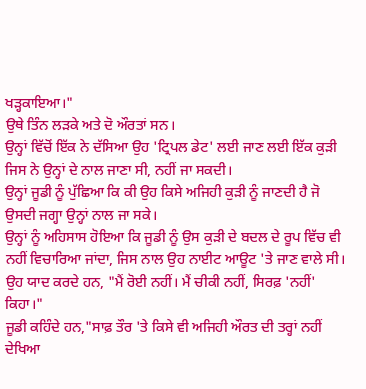ਖੜ੍ਹਕਾਇਆ।"
ਉਥੇ ਤਿੰਨ ਲੜਕੇ ਅਤੇ ਦੋ ਔਰਤਾਂ ਸਨ।
ਉਨ੍ਹਾਂ ਵਿੱਚੋਂ ਇੱਕ ਨੇ ਦੱਸਿਆ ਉਹ 'ਟ੍ਰਿਪਲ ਡੇਟ' ਲਈ ਜਾਣ ਲਈ ਇੱਕ ਕੁੜੀ ਜਿਸ ਨੇ ਉਨ੍ਹਾਂ ਦੇ ਨਾਲ ਜਾਣਾ ਸੀ, ਨਹੀਂ ਜਾ ਸਕਦੀ।
ਉਨ੍ਹਾਂ ਜੂਡੀ ਨੂੰ ਪੁੱਛਿਆ ਕਿ ਕੀ ਉਹ ਕਿਸੇ ਅਜਿਹੀ ਕੁੜੀ ਨੂੰ ਜਾਣਦੀ ਹੈ ਜੋ ਉਸਦੀ ਜਗ੍ਹਾ ਉਨ੍ਹਾਂ ਨਾਲ ਜਾ ਸਕੇ।
ਉਨ੍ਹਾਂ ਨੂੰ ਅਹਿਸਾਸ ਹੋਇਆ ਕਿ ਜੂਡੀ ਨੂੰ ਉਸ ਕੁੜੀ ਦੇ ਬਦਲ ਦੇ ਰੂਪ ਵਿੱਚ ਵੀ ਨਹੀਂ ਵਿਚਾਰਿਆ ਜਾਂਦਾ, ਜਿਸ ਨਾਲ ਉਹ ਨਾਈਟ ਆਊਟ 'ਤੇ ਜਾਣ ਵਾਲੇ ਸੀ।
ਉਹ ਯਾਦ ਕਰਦੇ ਹਨ, "ਮੈਂ ਰੋਈ ਨਹੀਂ। ਮੈਂ ਚੀਕੀ ਨਹੀਂ, ਸਿਰਫ਼ 'ਨਹੀਂ' ਕਿਹਾ।"
ਜੂਡੀ ਕਹਿੰਦੇ ਹਨ,"ਸਾਫ਼ ਤੌਰ 'ਤੇ ਕਿਸੇ ਵੀ ਅਜਿਹੀ ਔਰਤ ਦੀ ਤਰ੍ਹਾਂ ਨਹੀਂ ਦੇਖਿਆ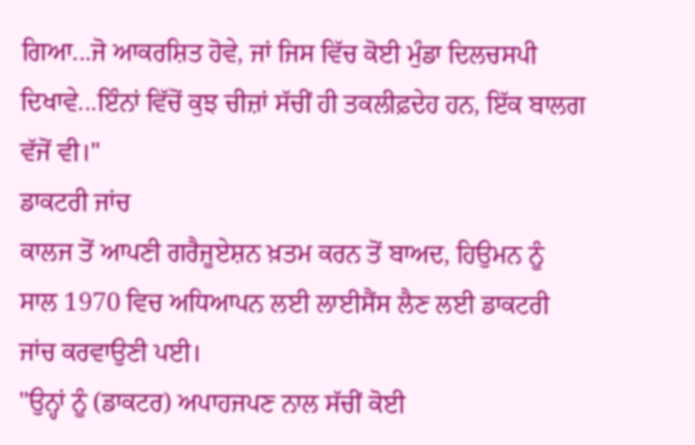ਗਿਆ...ਜੋ ਆਕਰਸ਼ਿਤ ਹੋਵੇ, ਜਾਂ ਜਿਸ ਵਿੱਚ ਕੋਈ ਮੁੰਡਾ ਦਿਲਚਸਪੀ ਦਿਖਾਵੇ...ਇੰਨਾਂ ਵਿੱਚੋਂ ਕੁਝ ਚੀਜ਼ਾਂ ਸੱਚੀਂ ਹੀ ਤਕਲੀਫ਼ਦੇਹ ਹਨ, ਇੱਕ ਬਾਲਗ ਵੱਜੋਂ ਵੀ।"
ਡਾਕਟਰੀ ਜਾਂਚ
ਕਾਲਜ ਤੋਂ ਆਪਣੀ ਗਰੈਜੂਏਸ਼ਨ ਖ਼ਤਮ ਕਰਨ ਤੋਂ ਬਾਅਦ, ਹਿਉਮਨ ਨੂੰ ਸਾਲ 1970 ਵਿਚ ਅਧਿਆਪਨ ਲਈ ਲਾਈਸੈਂਸ ਲੈਣ ਲਈ ਡਾਕਟਰੀ ਜਾਂਚ ਕਰਵਾਉਣੀ ਪਈ।
"ਉਨ੍ਹਾਂ ਨੂੰ (ਡਾਕਟਰ) ਅਪਾਹਜਪਣ ਨਾਲ ਸੱਚੀਂ ਕੋਈ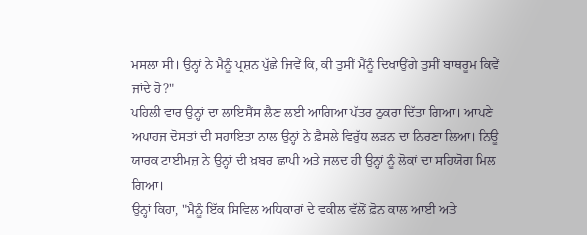ਮਸਲਾ ਸੀ। ਉਨ੍ਹਾਂ ਨੇ ਮੈਨੂੰ ਪ੍ਰਸ਼ਨ ਪੁੱਛੇ ਜਿਵੇਂ ਕਿ, ਕੀ ਤੁਸੀਂ ਮੈਂਨੂੰ ਦਿਖਾਉਂਗੇ ਤੁਸੀਂ ਬਾਥਰੂਮ ਕਿਵੇਂ ਜਾਂਦੇ ਹੋ?"
ਪਹਿਲੀ ਵਾਰ ਉਨ੍ਹਾਂ ਦਾ ਲਾਇਸੈਂਸ ਲੈਣ ਲਈ ਆਗਿਆ ਪੱਤਰ ਠੁਕਰਾ ਦਿੱਤਾ ਗਿਆ। ਆਪਣੇ ਅਪਾਹਜ ਦੋਸਤਾਂ ਦੀ ਸਹਾਇਤਾ ਨਾਲ ਉਨ੍ਹਾਂ ਨੇ ਫ਼ੈਸਲੇ ਵਿਰੁੱਧ ਲੜਨ ਦਾ ਨਿਰਣਾ ਲਿਆ। ਨਿਊ ਯਾਰਕ ਟਾਈਮਜ਼ ਨੇ ਉਨ੍ਹਾਂ ਦੀ ਖ਼ਬਰ ਛਾਪੀ ਅਤੇ ਜਲਦ ਹੀ ਉਨ੍ਹਾਂ ਨੂੰ ਲੋਕਾਂ ਦਾ ਸਹਿਯੋਗ ਮਿਲ ਗਿਆ।
ਉਨ੍ਹਾਂ ਕਿਹਾ, "ਮੈਨੂੰ ਇੱਕ ਸਿਵਿਲ ਅਧਿਕਾਰਾਂ ਦੇ ਵਕੀਲ ਵੱਲੋਂ ਫ਼ੋਨ ਕਾਲ ਆਈ ਅਤੇ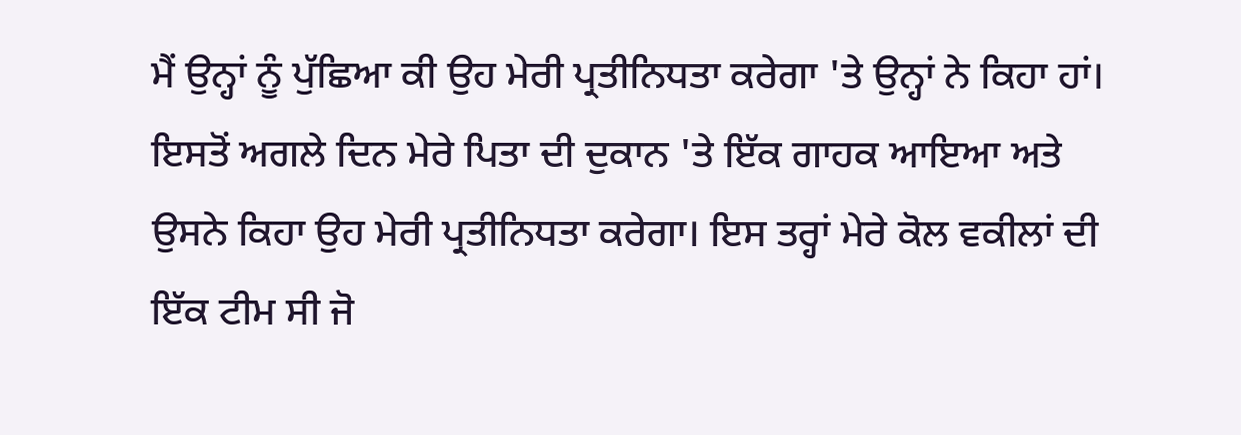ਮੈਂ ਉਨ੍ਹਾਂ ਨੂੰ ਪੁੱਛਿਆ ਕੀ ਉਹ ਮੇਰੀ ਪ੍ਰਤੀਨਿਧਤਾ ਕਰੇਗਾ 'ਤੇ ਉਨ੍ਹਾਂ ਨੇ ਕਿਹਾ ਹਾਂ। ਇਸਤੋਂ ਅਗਲੇ ਦਿਨ ਮੇਰੇ ਪਿਤਾ ਦੀ ਦੁਕਾਨ 'ਤੇ ਇੱਕ ਗਾਹਕ ਆਇਆ ਅਤੇ ਉਸਨੇ ਕਿਹਾ ਉਹ ਮੇਰੀ ਪ੍ਰਤੀਨਿਧਤਾ ਕਰੇਗਾ। ਇਸ ਤਰ੍ਹਾਂ ਮੇਰੇ ਕੋਲ ਵਕੀਲਾਂ ਦੀ ਇੱਕ ਟੀਮ ਸੀ ਜੋ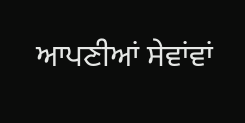ਆਪਣੀਆਂ ਸੇਵਾਂਵਾਂ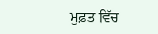ਮੁਫ਼ਤ ਵਿੱਚ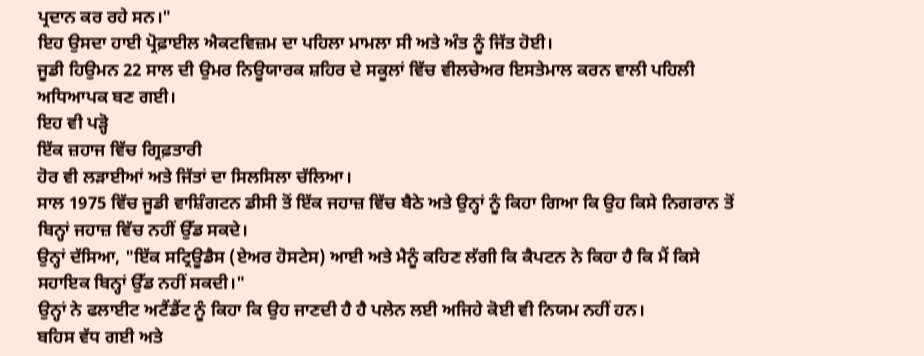ਪ੍ਰਦਾਨ ਕਰ ਰਹੇ ਸਨ।"
ਇਹ ਉਸਦਾ ਹਾਈ ਪ੍ਰੋਫ਼ਾਈਲ ਐਕਟਵਿਜ਼ਮ ਦਾ ਪਹਿਲਾ ਮਾਮਲਾ ਸੀ ਅਤੇ ਅੰਤ ਨੂੰ ਜਿੱਤ ਹੋਈ।
ਜੂਡੀ ਹਿਉਮਨ 22 ਸਾਲ ਦੀ ਉਮਰ ਨਿਊਯਾਰਕ ਸ਼ਹਿਰ ਦੇ ਸਕੂਲਾਂ ਵਿੱਚ ਵੀਲਚੇਅਰ ਇਸਤੇਮਾਲ ਕਰਨ ਵਾਲੀ ਪਹਿਲੀ ਅਧਿਆਪਕ ਬਣ ਗਈ।
ਇਹ ਵੀ ਪੜ੍ਹੋ
ਇੱਕ ਜ਼ਹਾਜ ਵਿੱਚ ਗ੍ਰਿਫ਼ਤਾਰੀ
ਹੋਰ ਵੀ ਲੜਾਈਆਂ ਅਤੇ ਜਿੱਤਾਂ ਦਾ ਸਿਲਸਿਲਾ ਚੱਲਿਆ।
ਸਾਲ 1975 ਵਿੱਚ ਜੂਡੀ ਵਾਸ਼ਿੰਗਟਨ ਡੀਸੀ ਤੋਂ ਇੱਕ ਜਹਾਜ਼ ਵਿੱਚ ਬੈਠੇ ਅਤੇ ਉਨ੍ਹਾਂ ਨੂੰ ਕਿਹਾ ਗਿਆ ਕਿ ਉਹ ਕਿਸੇ ਨਿਗਰਾਨ ਤੋਂ ਬਿਨ੍ਹਾਂ ਜਹਾਜ਼ ਵਿੱਚ ਨਹੀਂ ਉੱਡ ਸਕਦੇ।
ਉਨ੍ਹਾਂ ਦੱਸਿਆ, "ਇੱਕ ਸਟ੍ਰਿਊਡੈਸ (ਏਅਰ ਹੋਸਟੇਸ) ਆਈ ਅਤੇ ਮੈਨੂੰ ਕਹਿਣ ਲੱਗੀ ਕਿ ਕੈਪਟਨ ਨੇ ਕਿਹਾ ਹੈ ਕਿ ਮੈਂ ਕਿਸੇ ਸਹਾਇਕ ਬਿਨ੍ਹਾਂ ਉੱਡ ਨਹੀਂ ਸਕਦੀ।"
ਉਨ੍ਹਾਂ ਨੇ ਫਲਾਈਟ ਅਟੈਂਡੈਂਟ ਨੂੰ ਕਿਹਾ ਕਿ ਉਹ ਜਾਣਦੀ ਹੈ ਹੈ ਪਲੇਨ ਲਈ ਅਜਿਹੇ ਕੋਈ ਵੀ ਨਿਯਮ ਨਹੀਂ ਹਨ।
ਬਹਿਸ ਵੱਧ ਗਈ ਅਤੇ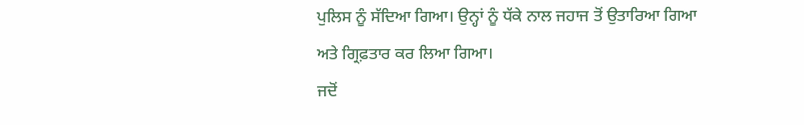ਪੁਲਿਸ ਨੂੰ ਸੱਦਿਆ ਗਿਆ। ਉਨ੍ਹਾਂ ਨੂੰ ਧੱਕੇ ਨਾਲ ਜਹਾਜ ਤੋਂ ਉਤਾਰਿਆ ਗਿਆ ਅਤੇ ਗ੍ਰਿਫ਼ਤਾਰ ਕਰ ਲਿਆ ਗਿਆ।
ਜਦੋਂ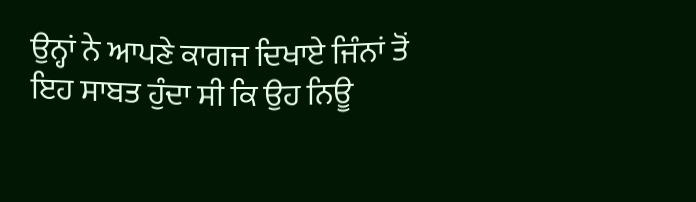ਉਨ੍ਹਾਂ ਨੇ ਆਪਣੇ ਕਾਗਜ ਦਿਖਾਏ ਜਿੰਨਾਂ ਤੋਂ ਇਹ ਸਾਬਤ ਹੁੰਦਾ ਸੀ ਕਿ ਉਹ ਨਿਊ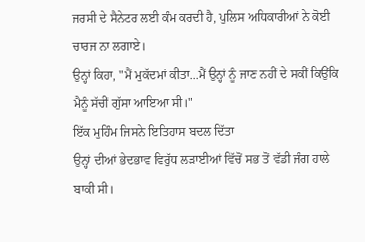ਜਰਸੀ ਦੇ ਸੈਨੇਟਰ ਲਈ ਕੰਮ ਕਰਦੀ ਹੈ, ਪੁਲਿਸ ਅਧਿਕਾਰੀਆਂ ਨੇ ਕੋਈ ਚਾਰਜ ਨਾ ਲਗਾਏ।
ਉਨ੍ਹਾਂ ਕਿਹਾ, "ਮੈਂ ਮੁਕੱਦਮਾਂ ਕੀਤਾ...ਮੈਂ ਉਨ੍ਹਾਂ ਨੂੰ ਜਾਣ ਨਹੀਂ ਦੇ ਸਕੀਂ ਕਿਉਂਕਿ ਮੈਨੂੰ ਸੱਚੀਂ ਗੁੱਸਾ ਆਇਆ ਸੀ।"
ਇੱਕ ਮੁਹਿੰਮ ਜਿਸਨੇ ਇਤਿਹਾਸ ਬਦਲ ਦਿੱਤਾ
ਉਨ੍ਹਾਂ ਦੀਆਂ ਭੇਦਭਾਵ ਵਿਰੁੱਧ ਲੜਾਈਆਂ ਵਿੱਚੋਂ ਸਭ ਤੋਂ ਵੱਡੀ ਜੰਗ ਹਾਲੇ ਬਾਕੀ ਸੀ।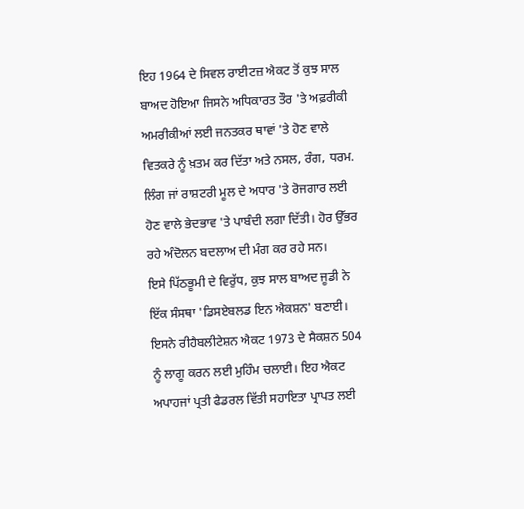ਇਹ 1964 ਦੇ ਸਿਵਲ ਰਾਈਟਜ਼ ਐਕਟ ਤੋਂ ਕੁਝ ਸਾਲ ਬਾਅਦ ਹੋਇਆ ਜਿਸਨੇ ਅਧਿਕਾਰਤ ਤੌਰ 'ਤੇ ਅਫ਼ਰੀਕੀ ਅਮਰੀਕੀਆਂ ਲਈ ਜਨਤਕਰ ਥਾਵਾਂ 'ਤੇ ਹੋਣ ਵਾਲੇ ਵਿਤਕਰੇ ਨੂੰ ਖ਼ਤਮ ਕਰ ਦਿੱਤਾ ਅਤੇ ਨਸਲ, ਰੰਗ, ਧਰਮ. ਲਿੰਗ ਜਾਂ ਰਾਸ਼ਟਰੀ ਮੂਲ ਦੇ ਅਧਾਰ 'ਤੇ ਰੋਜਗਾਰ ਲਈ ਹੋਣ ਵਾਲੇ ਭੇਦਭਾਵ 'ਤੇ ਪਾਬੰਦੀ ਲਗਾ ਦਿੱਤੀ। ਹੋਰ ਉੱਭਰ ਰਹੇ ਅੰਦੋਲਨ ਬਦਲਾਅ ਦੀ ਮੰਗ ਕਰ ਰਹੇ ਸਨ।
ਇਸੇ ਪਿੱਠਭੂਮੀ ਦੇ ਵਿਰੁੱਧ, ਕੁਝ ਸਾਲ ਬਾਅਦ ਜੂਡੀ ਨੇ ਇੱਕ ਸੰਸਥਾ 'ਡਿਸਏਬਲਡ ਇਨ ਐਕਸ਼ਨ' ਬਣਾਈ।
ਇਸਨੇ ਰੀਹੈਬਲੀਟੇਸ਼ਨ ਐਕਟ 1973 ਦੇ ਸੈਕਸ਼ਨ 504 ਨੂੰ ਲਾਗੂ ਕਰਨ ਲਈ ਮੁਹਿੰਮ ਚਲਾਈ। ਇਹ ਐਕਟ ਅਪਾਹਜਾਂ ਪ੍ਰਤੀ ਫੈਡਰਲ ਵਿੱਤੀ ਸਹਾਇਤਾ ਪ੍ਰਾਪਤ ਲਈ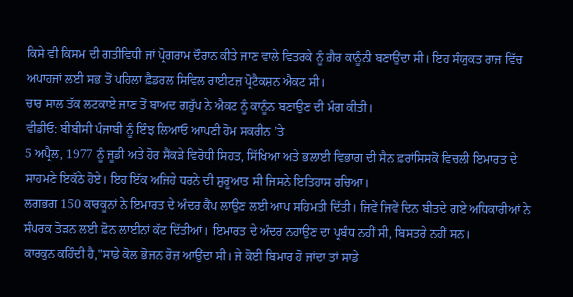ਕਿਸੇ ਵੀ ਕਿਸਮ ਦੀ ਗਤੀਵਿਧੀ ਜਾਂ ਪ੍ਰੋਗਰਾਮ ਦੌਰਾਨ ਕੀਤੇ ਜਾਣ ਵਾਲੇ ਵਿਤਰਕੇ ਨੂੰ ਗ਼ੈਰ ਕਾਨੂੰਨੀ ਬਣਾਉਂਦਾ ਸੀ। ਇਹ ਸੰਯੁਕਤ ਰਾਜ ਵਿੱਚ ਅਪਾਹਜਾਂ ਲਈ ਸਭ ਤੋਂ ਪਹਿਲਾ ਫ਼ੈਡਰਲ ਸਿਵਿਲ ਰਾਈਟਜ਼ ਪ੍ਰੋਟੈਕਸ਼ਨ ਐਕਟ ਸੀ।
ਚਾਰ ਸਾਲ ਤੱਕ ਲਟਕਾਏ ਜਾਣ ਤੋਂ ਬਾਅਦ ਗਰੁੱਪ ਨੇ ਐਕਟ ਨੂੰ ਕਾਨੂੰਨ ਬਣਾਉਣ ਦੀ ਮੰਗ ਕੀਤੀ।
ਵੀਡੀਓ: ਬੀਬੀਸੀ ਪੰਜਾਬੀ ਨੂੰ ਇੰਝ ਲਿਆਓ ਆਪਣੀ ਹੋਮ ਸਕਰੀਨ ’ਤੇ
5 ਅਪ੍ਰੈਲ, 1977 ਨੂੰ ਜੂਡੀ ਅਤੇ ਹੋਰ ਸੈਂਕੜੇ ਵਿਰੋਧੀ ਸਿਹਤ, ਸਿੱਖਿਆ ਅਤੇ ਭਲਾਈ ਵਿਭਾਗ ਦੀ ਸੈਨ ਫ਼ਰਾਂਸਿਸਕੋਂ ਵਿਚਲੀ ਇਮਾਰਤ ਦੇ ਸਾਹਮਣੇ ਇਕੱਠੇ ਹੋਏ। ਇਹ ਇੱਕ ਅਜਿਹੇ ਧਰਨੇ ਦੀ ਸ਼ੁਰੂਆਤ ਸੀ ਜਿਸਨੇ ਇਤਿਹਾਸ ਰਚਿਆ।
ਲਗਭਗ 150 ਕਾਰਕੂਨਾਂ ਨੇ ਇਮਾਰਤ ਦੇ ਅੰਦਰ ਕੈਂਪ ਲਾਉਣ ਲਈ ਆਪ ਸਹਿਮਤੀ ਦਿੱਤੀ। ਜਿਵੇਂ ਜਿਵੇਂ ਦਿਨ ਬੀਤਦੇ ਗਏ ਅਧਿਕਾਰੀਆਂ ਨੇ ਸੰਪਰਕ ਤੋੜਨ ਲਈ ਫ਼ੋਨ ਲਾਈਨਾਂ ਕੱਟ ਦਿੱਤੀਆਂ। ਇਮਾਰਤ ਦੇ ਅੰਦਰ ਨਹਾਉਣ ਦਾ ਪ੍ਰਬੰਧ ਨਹੀਂ ਸੀ, ਬਿਸਤਰੇ ਨਹੀਂ ਸਨ।
ਕਾਰਕੁਨ ਕਹਿੰਦੀ ਹੈ,"ਸਾਡੇ ਕੋਲ ਭੋਜਨ ਰੋਜ਼ ਆਉਂਦਾ ਸੀ। ਜੇ ਕੋਈ ਬਿਮਾਰ ਹੋ ਜਾਂਦਾ ਤਾਂ ਸਾਡੇ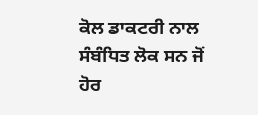ਕੋਲ ਡਾਕਟਰੀ ਨਾਲ ਸੰਬੰਧਿਤ ਲੋਕ ਸਨ ਜੋਂ ਹੋਰ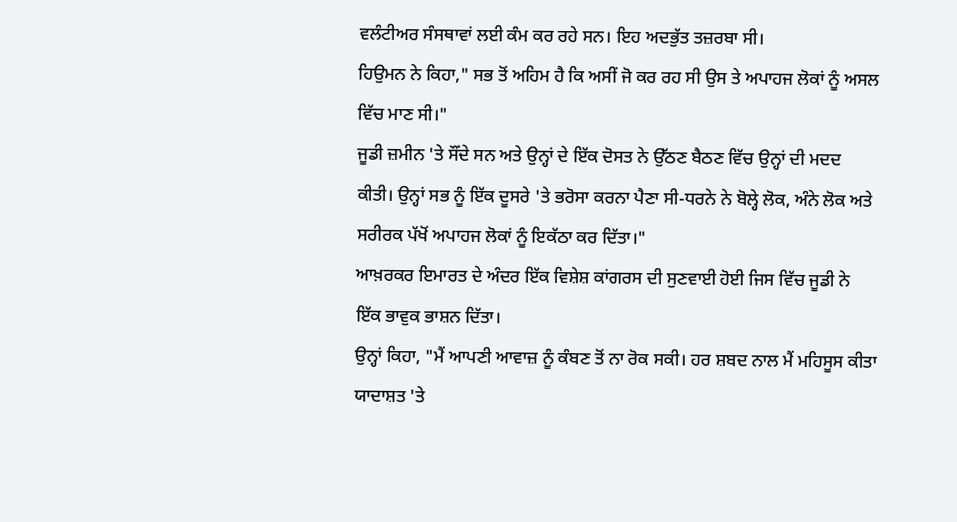ਵਲੰਟੀਅਰ ਸੰਸਥਾਵਾਂ ਲਈ ਕੰਮ ਕਰ ਰਹੇ ਸਨ। ਇਹ ਅਦਭੁੱਤ ਤਜ਼ਰਬਾ ਸੀ।
ਹਿਉਮਨ ਨੇ ਕਿਹਾ," ਸਭ ਤੋਂ ਅਹਿਮ ਹੈ ਕਿ ਅਸੀਂ ਜੋ ਕਰ ਰਹ ਸੀ ਉਸ ਤੇ ਅਪਾਹਜ ਲੋਕਾਂ ਨੂੰ ਅਸਲ ਵਿੱਚ ਮਾਣ ਸੀ।"
ਜੂਡੀ ਜ਼ਮੀਨ 'ਤੇ ਸੌਂਦੇ ਸਨ ਅਤੇ ਉਨ੍ਹਾਂ ਦੇ ਇੱਕ ਦੋਸਤ ਨੇ ਉੱਠਣ ਬੈਠਣ ਵਿੱਚ ਉਨ੍ਹਾਂ ਦੀ ਮਦਦ ਕੀਤੀ। ਉਨ੍ਹਾਂ ਸਭ ਨੂੰ ਇੱਕ ਦੂਸਰੇ 'ਤੇ ਭਰੋਸਾ ਕਰਨਾ ਪੈਣਾ ਸੀ-ਧਰਨੇ ਨੇ ਬੋਲ੍ਹੇ ਲੋਕ, ਅੰਨੇ ਲੋਕ ਅਤੇ ਸਰੀਰਕ ਪੱਖੋਂ ਅਪਾਹਜ ਲੋਕਾਂ ਨੂੰ ਇਕੱਠਾ ਕਰ ਦਿੱਤਾ।"
ਆਖ਼ਰਕਰ ਇਮਾਰਤ ਦੇ ਅੰਦਰ ਇੱਕ ਵਿਸ਼ੇਸ਼ ਕਾਂਗਰਸ ਦੀ ਸੁਣਵਾਈ ਹੋਈ ਜਿਸ ਵਿੱਚ ਜੂਡੀ ਨੇ ਇੱਕ ਭਾਵੁਕ ਭਾਸ਼ਨ ਦਿੱਤਾ।
ਉਨ੍ਹਾਂ ਕਿਹਾ, "ਮੈਂ ਆਪਣੀ ਆਵਾਜ਼ ਨੂੰ ਕੰਬਣ ਤੋਂ ਨਾ ਰੋਕ ਸਕੀ। ਹਰ ਸ਼ਬਦ ਨਾਲ ਮੈਂ ਮਹਿਸੂਸ ਕੀਤਾ ਯਾਦਾਸ਼ਤ 'ਤੇ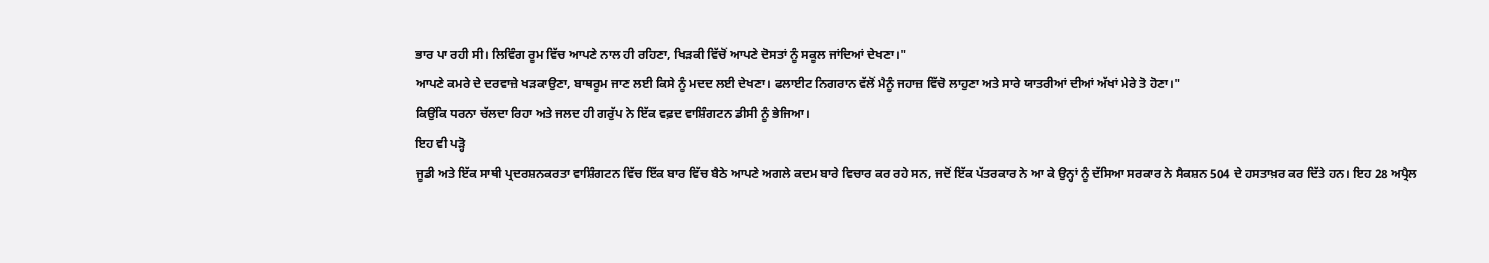ਭਾਰ ਪਾ ਰਹੀ ਸੀ। ਲਿਵਿੰਗ ਰੂਮ ਵਿੱਚ ਆਪਣੇ ਨਾਲ ਹੀ ਰਹਿਣਾ, ਖਿੜਕੀ ਵਿੱਚੋਂ ਆਪਣੇ ਦੋਸਤਾਂ ਨੂੰ ਸਕੂਲ ਜਾਂਦਿਆਂ ਦੇਖਣਾ।"
ਆਪਣੇ ਕਮਰੇ ਦੇ ਦਰਵਾਜ਼ੇ ਖੜਕਾਉਣਾ, ਬਾਥਰੂਮ ਜਾਣ ਲਈ ਕਿਸੇ ਨੂੰ ਮਦਦ ਲਈ ਦੇਖਣਾ। ਫਲਾਈਟ ਨਿਗਰਾਨ ਵੱਲੋਂ ਮੈਨੂੰ ਜਹਾਜ਼ ਵਿੱਚੋ ਲਾਹੁਣਾ ਅਤੇ ਸਾਰੇ ਯਾਤਰੀਆਂ ਦੀਆਂ ਅੱਖਾਂ ਮੇਰੇ ਤੋ ਹੋਣਾ।"
ਕਿਉਂਕਿ ਧਰਨਾ ਚੱਲਦਾ ਰਿਹਾ ਅਤੇ ਜਲਦ ਹੀ ਗਰੁੱਪ ਨੇ ਇੱਕ ਵਫ਼ਦ ਵਾਸ਼ਿੰਗਟਨ ਡੀਸੀ ਨੂੰ ਭੇਜਿਆ।
ਇਹ ਵੀ ਪੜ੍ਹੋ
ਜੂਡੀ ਅਤੇ ਇੱਕ ਸਾਥੀ ਪ੍ਰਦਰਸ਼ਨਕਰਤਾ ਵਾਸ਼ਿੰਗਟਨ ਵਿੱਚ ਇੱਕ ਬਾਰ ਵਿੱਚ ਬੈਠੇ ਆਪਣੇ ਅਗਲੇ ਕਦਮ ਬਾਰੇ ਵਿਚਾਰ ਕਰ ਰਹੇ ਸਨ, ਜਦੋਂ ਇੱਕ ਪੱਤਰਕਾਰ ਨੇ ਆ ਕੇ ਉਨ੍ਹਾਂ ਨੂੰ ਦੱਸਿਆ ਸਰਕਾਰ ਨੇ ਸੈਕਸ਼ਨ 504 ਦੇ ਹਸਤਾਖ਼ਰ ਕਰ ਦਿੱਤੇ ਹਨ। ਇਹ 28 ਅਪ੍ਰੈਲ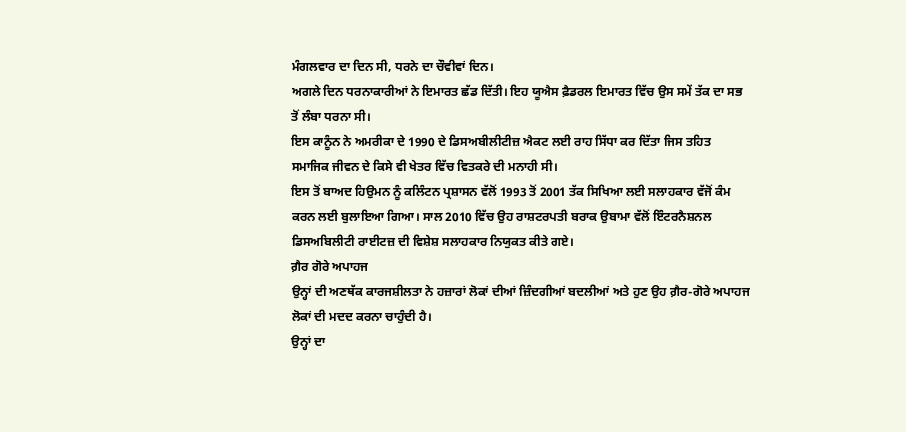ਮੰਗਲਵਾਰ ਦਾ ਦਿਨ ਸੀ, ਧਰਨੇ ਦਾ ਚੌਵੀਵਾਂ ਦਿਨ।
ਅਗਲੇ ਦਿਨ ਧਰਨਾਕਾਰੀਆਂ ਨੇ ਇਮਾਰਤ ਛੱਡ ਦਿੱਤੀ। ਇਹ ਯੂਐਸ ਫ਼ੈਡਰਲ ਇਮਾਰਤ ਵਿੱਚ ਉਸ ਸਮੇਂ ਤੱਕ ਦਾ ਸਭ ਤੋਂ ਲੰਬਾ ਧਰਨਾ ਸੀ।
ਇਸ ਕਾਨੂੰਨ ਨੇ ਅਮਰੀਕਾ ਦੇ 1990 ਦੇ ਡਿਸਅਬੀਲੀਟੀਜ਼ ਐਕਟ ਲਈ ਰਾਹ ਸਿੱਧਾ ਕਰ ਦਿੱਤਾ ਜਿਸ ਤਹਿਤ ਸਮਾਜਿਕ ਜੀਵਨ ਦੇ ਕਿਸੇ ਵੀ ਖੇਤਰ ਵਿੱਚ ਵਿਤਕਰੇ ਦੀ ਮਨਾਹੀ ਸੀ।
ਇਸ ਤੋਂ ਬਾਅਦ ਹਿਉਮਨ ਨੂੰ ਕਲਿੰਟਨ ਪ੍ਰਸ਼ਾਸਨ ਵੱਲੋਂ 1993 ਤੋਂ 2001 ਤੱਕ ਸਿਖਿਆ ਲਈ ਸਲਾਹਕਾਰ ਵੱਜੋਂ ਕੰਮ ਕਰਨ ਲਈ ਬੁਲਾਇਆ ਗਿਆ। ਸਾਲ 2010 ਵਿੱਚ ਉਹ ਰਾਸ਼ਟਰਪਤੀ ਬਰਾਕ ਉਬਾਮਾ ਵੱਲੋਂ ਇੰਟਰਨੈਸ਼ਨਲ ਡਿਸਅਬਿਲੀਟੀ ਰਾਈਟਜ਼ ਦੀ ਵਿਸ਼ੇਸ਼ ਸਲਾਹਕਾਰ ਨਿਯੁਕਤ ਕੀਤੇ ਗਏ।
ਗ਼ੈਰ ਗੋਰੇ ਅਪਾਹਜ
ਉਨ੍ਹਾਂ ਦੀ ਅਣਥੱਕ ਕਾਰਜਸ਼ੀਲਤਾ ਨੇ ਹਜ਼ਾਰਾਂ ਲੋਕਾਂ ਦੀਆਂ ਜ਼ਿੰਦਗੀਆਂ ਬਦਲੀਆਂ ਅਤੇ ਹੁਣ ਉਹ ਗ਼ੈਰ-ਗੋਰੇ ਅਪਾਹਜ ਲੋਕਾਂ ਦੀ ਮਦਦ ਕਰਨਾ ਚਾਹੁੰਦੀ ਹੈ।
ਉਨ੍ਹਾਂ ਦਾ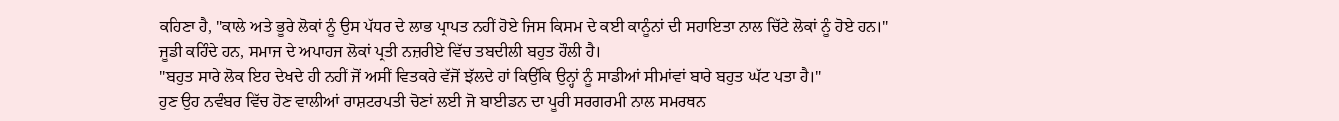ਕਹਿਣਾ ਹੈ, "ਕਾਲੇ ਅਤੇ ਭੂਰੇ ਲੋਕਾਂ ਨੂੰ ਉਸ ਪੱਧਰ ਦੇ ਲਾਭ ਪ੍ਰਾਪਤ ਨਹੀਂ ਹੋਏ ਜਿਸ ਕਿਸਮ ਦੇ ਕਈ ਕਾਨੂੰਨਾਂ ਦੀ ਸਹਾਇਤਾ ਨਾਲ ਚਿੱਟੇ ਲੋਕਾਂ ਨੂੰ ਹੋਏ ਹਨ।"
ਜੂਡੀ ਕਹਿੰਦੇ ਹਨ, ਸਮਾਜ ਦੇ ਅਪਾਹਜ ਲੋਕਾਂ ਪ੍ਰਤੀ ਨਜ਼ਰੀਏ ਵਿੱਚ ਤਬਦੀਲੀ ਬਹੁਤ ਹੌਲੀ ਹੈ।
"ਬਹੁਤ ਸਾਰੇ ਲੋਕ ਇਹ ਦੇਖਦੇ ਹੀ ਨਹੀਂ ਜੋਂ ਅਸੀਂ ਵਿਤਕਰੇ ਵੱਜੋਂ ਝੱਲਦੇ ਹਾਂ ਕਿਉਂਕਿ ਉਨ੍ਹਾਂ ਨੂੰ ਸਾਡੀਆਂ ਸੀਮਾਂਵਾਂ ਬਾਰੇ ਬਹੁਤ ਘੱਟ ਪਤਾ ਹੈ।"
ਹੁਣ ਉਹ ਨਵੰਬਰ ਵਿੱਚ ਹੋਣ ਵਾਲੀਆਂ ਰਾਸ਼ਟਰਪਤੀ ਚੋਣਾਂ ਲਈ ਜੋ ਬਾਈਡਨ ਦਾ ਪੂਰੀ ਸਰਗਰਮੀ ਨਾਲ ਸਮਰਥਨ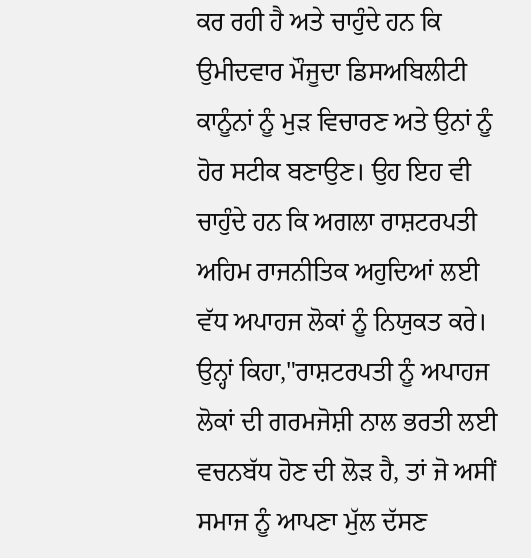ਕਰ ਰਹੀ ਹੈ ਅਤੇ ਚਾਹੁੰਦੇ ਹਨ ਕਿ ਉਮੀਦਵਾਰ ਮੌਜੂਦਾ ਡਿਸਅਬਿਲੀਟੀ ਕਾਨੂੰਨਾਂ ਨੂੰ ਮੁੜ ਵਿਚਾਰਣ ਅਤੇ ਉਨਾਂ ਨੂੰ ਹੋਰ ਸਟੀਕ ਬਣਾਉਣ। ਉਹ ਇਹ ਵੀ ਚਾਹੁੰਦੇ ਹਨ ਕਿ ਅਗਲਾ ਰਾਸ਼ਟਰਪਤੀ ਅਹਿਮ ਰਾਜਨੀਤਿਕ ਅਹੁਦਿਆਂ ਲਈ ਵੱਧ ਅਪਾਹਜ ਲੋਕਾਂ ਨੂੰ ਨਿਯੁਕਤ ਕਰੇ।
ਉਨ੍ਹਾਂ ਕਿਹਾ,"ਰਾਸ਼ਟਰਪਤੀ ਨੂੰ ਅਪਾਹਜ ਲੋਕਾਂ ਦੀ ਗਰਮਜੋਸ਼ੀ ਨਾਲ ਭਰਤੀ ਲਈ ਵਚਨਬੱਧ ਹੋਣ ਦੀ ਲੋੜ ਹੈ, ਤਾਂ ਜੋ ਅਸੀਂ ਸਮਾਜ ਨੂੰ ਆਪਣਾ ਮੁੱਲ ਦੱਸਣ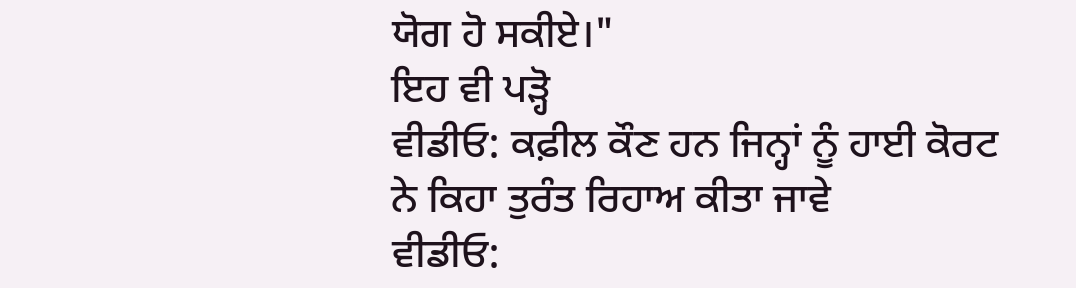ਯੋਗ ਹੋ ਸਕੀਏ।"
ਇਹ ਵੀ ਪੜ੍ਹੋ
ਵੀਡੀਓ: ਕਫ਼ੀਲ ਕੌਣ ਹਨ ਜਿਨ੍ਹਾਂ ਨੂੰ ਹਾਈ ਕੋਰਟ ਨੇ ਕਿਹਾ ਤੁਰੰਤ ਰਿਹਾਅ ਕੀਤਾ ਜਾਵੇ
ਵੀਡੀਓ: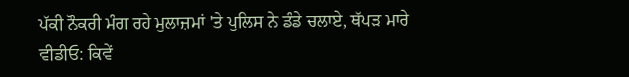ਪੱਕੀ ਨੌਕਰੀ ਮੰਗ ਰਹੇ ਮੁਲਾਜ਼ਮਾਂ 'ਤੇ ਪੁਲਿਸ ਨੇ ਡੰਡੇ ਚਲਾਏ, ਥੱਪੜ ਮਾਰੇ
ਵੀਡੀਓ: ਕਿਵੇਂ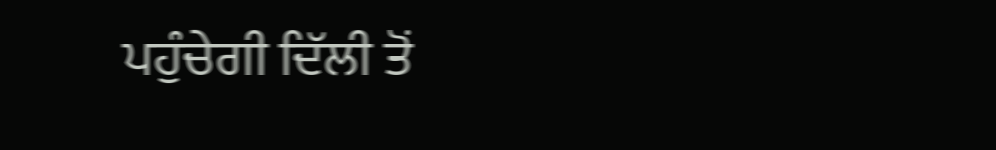ਪਹੁੰਚੇਗੀ ਦਿੱਲੀ ਤੋਂ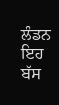ਲੰਡਨ ਇਹ ਬੱਸ